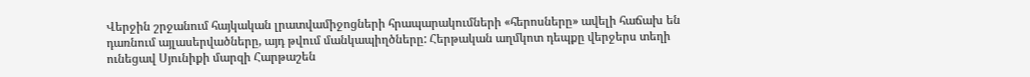Վերջին շրջանում հայկական լրատվամիջոցների հրապարակումների «հերոսները» ավելի հաճախ են դառնում այլասերվածները, այդ թվում մանկապիղծները: Հերթական աղմկոտ դեպքը վերջերս տեղի ունեցավ Սյունիքի մարզի Հարթաշեն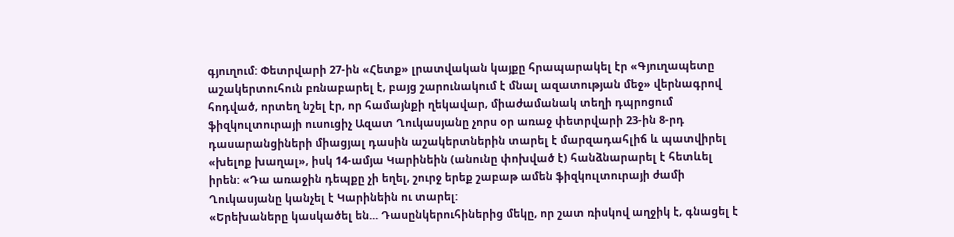գյուղում: Փետրվարի 27-ին «Հետք» լրատվական կայքը հրապարակել էր «Գյուղապետը աշակերտուհուն բռնաբարել է, բայց շարունակում է մնալ ազատության մեջ» վերնագրով հոդված, որտեղ նշել էր, որ համայնքի ղեկավար, միաժամանակ տեղի դպրոցում ֆիզկուլտուրայի ուսուցիչ Ազատ Ղուկասյանը չորս օր առաջ փետրվարի 23-ին 8-րդ դասարանցիների միացյալ դասին աշակերտներին տարել է մարզադահլիճ և պատվիրել «խելոք խաղալ», իսկ 14-ամյա Կարինեին (անունը փոխված է) հանձնարարել է հետևել իրեն: «Դա առաջին դեպքը չի եղել, շուրջ երեք շաբաթ ամեն ֆիզկուլտուրայի ժամի Ղուկասյանը կանչել է Կարինեին ու տարել:
«Երեխաները կասկածել են... Դասընկերուհիներից մեկը, որ շատ ռիսկով աղջիկ է, գնացել է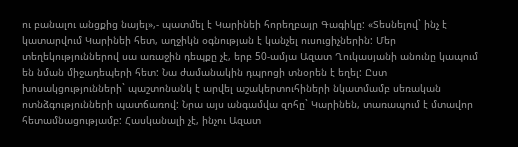ու բանալու անցքից նայել»,- պատմել է Կարինեի հորեղբայր Գագիկը: «Տեսնելով` ինչ է կատարվում Կարինեի հետ, աղջիկն օգնության է կանչել ուսուցիչներին: Մեր տեղեկություններով սա առաջին դեպքը չէ, երբ 50-ամյա Ազատ Ղուկասյանի անունը կապում են նման միջադեպերի հետ: Նա ժամանակին դպրոցի տնօրեն է եղել: Ըստ խոսակցությունների` պաշտոնանկ է արվել աշակերտուհիների նկատմամբ սեռական ոտնձգությունների պատճառով: Նրա այս անգամվա զոհը` Կարինեն, տառապում է մտավոր հետամնացությամբ: Հասկանալի չէ, ինչու Ազատ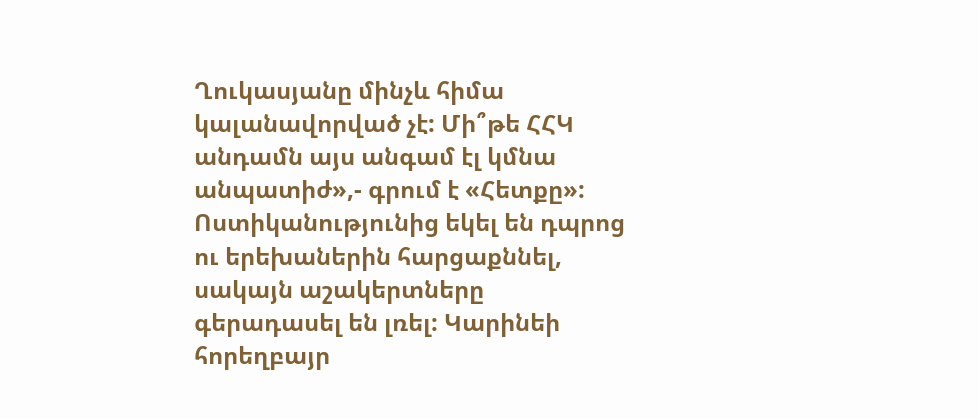Ղուկասյանը մինչև հիմա կալանավորված չէ: Մի՞թե ՀՀԿ անդամն այս անգամ էլ կմնա անպատիժ»,- գրում է «Հետքը»:
Ոստիկանությունից եկել են դպրոց ու երեխաներին հարցաքննել, սակայն աշակերտները գերադասել են լռել: Կարինեի հորեղբայր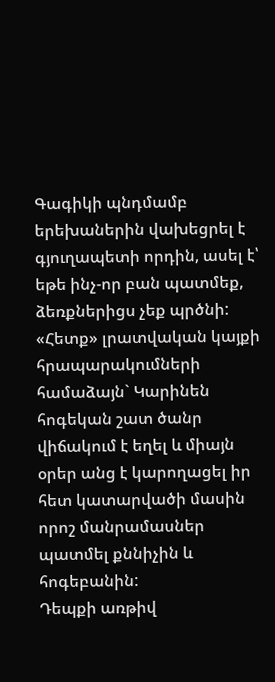Գագիկի պնդմամբ երեխաներին վախեցրել է գյուղապետի որդին, ասել է՝ եթե ինչ-որ բան պատմեք, ձեռքներիցս չեք պրծնի:
«Հետք» լրատվական կայքի հրապարակումների համաձայն` Կարինեն հոգեկան շատ ծանր վիճակում է եղել և միայն օրեր անց է կարողացել իր հետ կատարվածի մասին որոշ մանրամասներ պատմել քննիչին և հոգեբանին:
Դեպքի առթիվ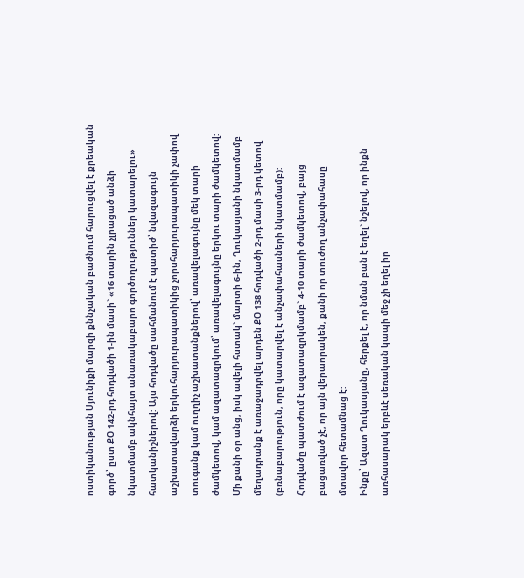ոստիկանության Սյունիքի մարզի քննչական բաժնում հարուցվել է քրեական գործ՝ ըստ ՔՕ 142-րդ հոդվածի 1-ին մասի` «16 տարին չլրացած անձի նկատմամբ ակնհայտ անառակաբարո գործողություններ կատարելու» հատկանիշներով: Այս հոդվածը սահմանում է պատիժ՝ նվազագույն աշխատավարձի երկուհարյուրապատիկից չորսհարյուրապատիկի չափով տուգանք կամ ուղղիչ աշխատանքներով՝ առավելագույնը մեկ տարի ժամկետով, կամ ազատազրկում՝ առավելագույնը երկու տարի ժամկետով:
Մի քանի օր անց, իսկ ավելի հստակ` մարտի 6-ին, Ղուկասյանի նկատմամբ մեղադրանք է առաջադրվել արդեն ՔՕ 138 հոդվածի 2-րդ մասի 3-րդ կետով (բռնաբարություն, որը կատարվել է անչափահասների նկատմամբ): Հոդվածը պատժում է ազատազրկմամբ` 4-10 տարի ժամկետով, բայց բացառված չէ, որ այն վերաորակեն, քանի որ տուժող անչափահասը մտավոր հետամնաց է:
Ինքը՝ Ազատ Ղուկասյանը, հերքել է, որ նման բան է եղել` նշելով, որ ինքն առհասարակ երբևէ սեռական կապի մեջ չի եղել իր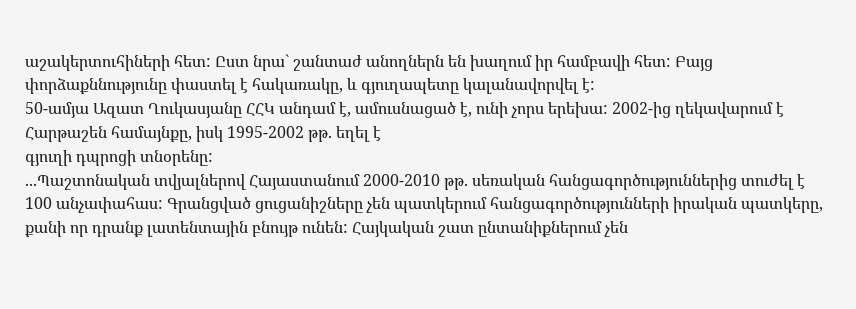աշակերտուհիների հետ: Ըստ նրա` շանտաժ անողներն են խաղում իր համբավի հետ: Բայց փորձաքննությունը փաստել է հակառակը, և գյուղապետը կալանավորվել է:
50-ամյա Ազատ Ղուկասյանը ՀՀԿ անդամ է, ամուսնացած է, ունի չորս երեխա: 2002-ից ղեկավարում է Հարթաշեն համայնքը, իսկ 1995-2002 թթ. եղել է
գյուղի դպրոցի տնօրենը:
...Պաշտոնական տվյալներով Հայաստանում 2000-2010 թթ. սեռական հանցագործություններից տուժել է 100 անչափահաս: Գրանցված ցուցանիշները չեն պատկերում հանցագործությունների իրական պատկերը, քանի որ դրանք լատենտային բնույթ ունեն: Հայկական շատ ընտանիքներում չեն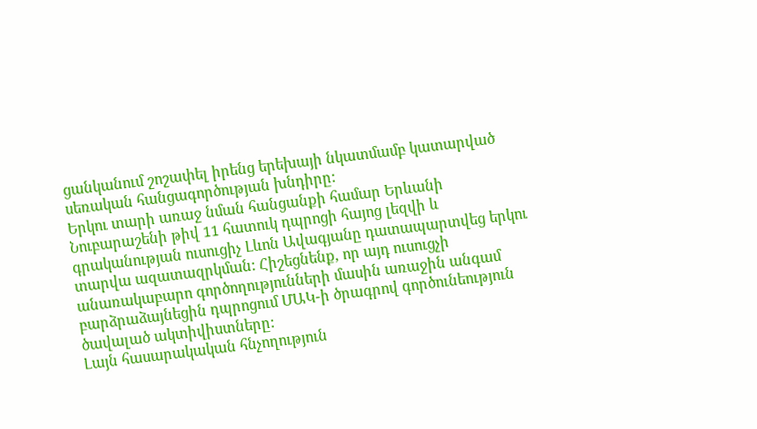ցանկանում շոշափել իրենց երեխայի նկատմամբ կատարված սեռական հանցագործության խնդիրը:
Երկու տարի առաջ նման հանցանքի համար Երևանի Նուբարաշենի թիվ 11 հատուկ դպրոցի հայոց լեզվի և գրականության ուսուցիչ Լևոն Ավագյանը դատապարտվեց երկու տարվա ազատազրկման: Հիշեցնենք, որ այդ ուսուցչի անառակաբարո գործողությունների մասին առաջին անգամ բարձրաձայնեցին դպրոցում ՄԱԿ-ի ծրագրով գործունեություն ծավալած ակտիվիստները:
Լայն հասարակական հնչողություն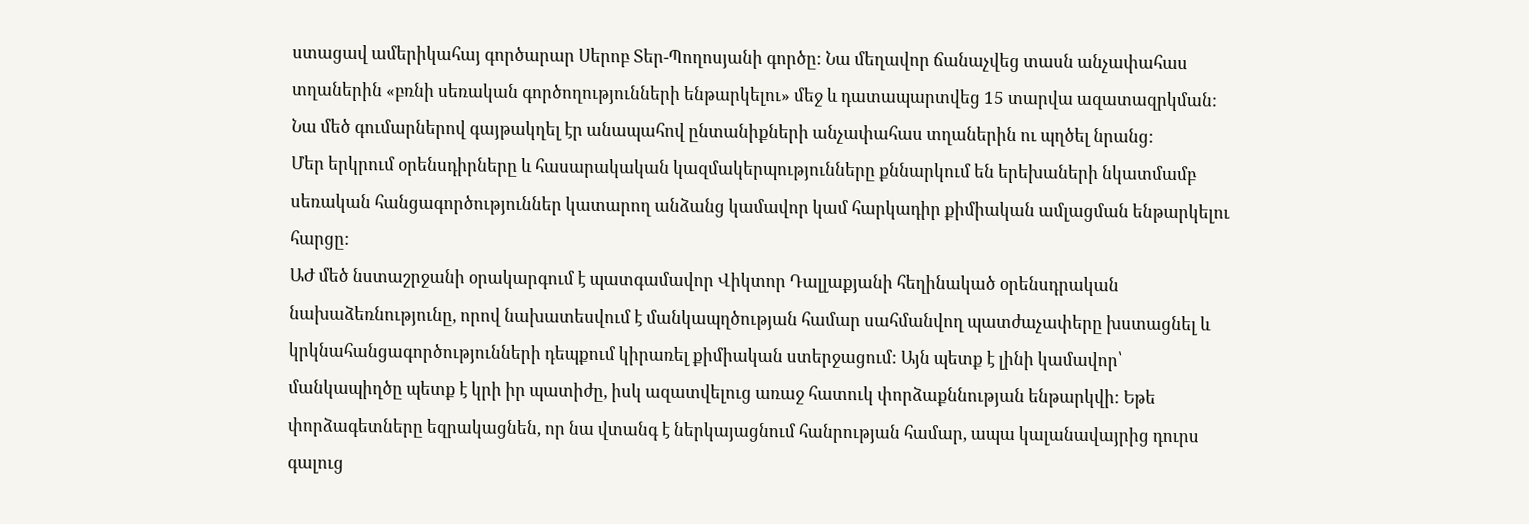ստացավ ամերիկահայ գործարար Սերոբ Տեր-Պողոսյանի գործը: Նա մեղավոր ճանաչվեց տասն անչափահաս տղաներին «բռնի սեռական գործողությունների ենթարկելու» մեջ և դատապարտվեց 15 տարվա ազատազրկման: Նա մեծ գումարներով գայթակղել էր անապահով ընտանիքների անչափահաս տղաներին ու պղծել նրանց:
Մեր երկրում օրենսդիրները և հասարակական կազմակերպությունները քննարկում են երեխաների նկատմամբ սեռական հանցագործություններ կատարող անձանց կամավոր կամ հարկադիր քիմիական ամլացման ենթարկելու հարցը:
ԱԺ մեծ նստաշրջանի օրակարգում է պատգամավոր Վիկտոր Դալլաքյանի հեղինակած օրենսդրական նախաձեռնությունը, որով նախատեսվում է մանկապղծության համար սահմանվող պատժաչափերը խստացնել և կրկնահանցագործությունների դեպքում կիրառել քիմիական ստերջացում: Այն պետք է լինի կամավոր՝ մանկապիղծը պետք է կրի իր պատիժը, իսկ ազատվելուց առաջ հատուկ փորձաքննության ենթարկվի: Եթե փորձագետները եզրակացնեն, որ նա վտանգ է ներկայացնում հանրության համար, ապա կալանավայրից դուրս գալուց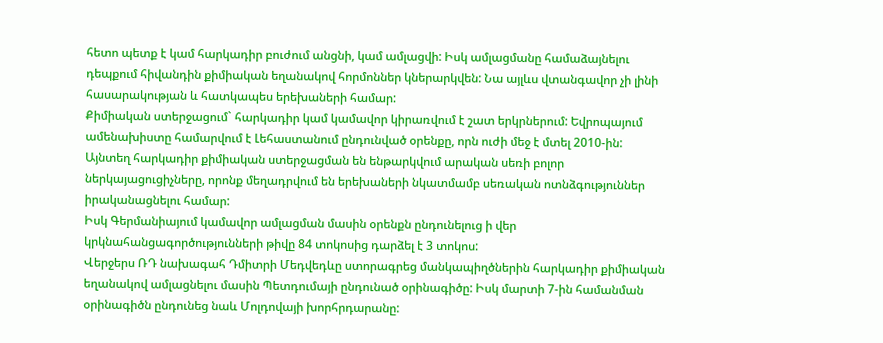հետո պետք է կամ հարկադիր բուժում անցնի, կամ ամլացվի: Իսկ ամլացմանը համաձայնելու դեպքում հիվանդին քիմիական եղանակով հորմոններ կներարկվեն: Նա այլևս վտանգավոր չի լինի հասարակության և հատկապես երեխաների համար:
Քիմիական ստերջացում` հարկադիր կամ կամավոր կիրառվում է շատ երկրներում: Եվրոպայում ամենախիստը համարվում է Լեհաստանում ընդունված օրենքը, որն ուժի մեջ է մտել 2010-ին: Այնտեղ հարկադիր քիմիական ստերջացման են ենթարկվում արական սեռի բոլոր ներկայացուցիչները, որոնք մեղադրվում են երեխաների նկատմամբ սեռական ոտնձգություններ իրականացնելու համար:
Իսկ Գերմանիայում կամավոր ամլացման մասին օրենքն ընդունելուց ի վեր կրկնահանցագործությունների թիվը 84 տոկոսից դարձել է 3 տոկոս:
Վերջերս ՌԴ նախագահ Դմիտրի Մեդվեդևը ստորագրեց մանկապիղծներին հարկադիր քիմիական եղանակով ամլացնելու մասին Պետդումայի ընդունած օրինագիծը: Իսկ մարտի 7-ին համանման օրինագիծն ընդունեց նաև Մոլդովայի խորհրդարանը: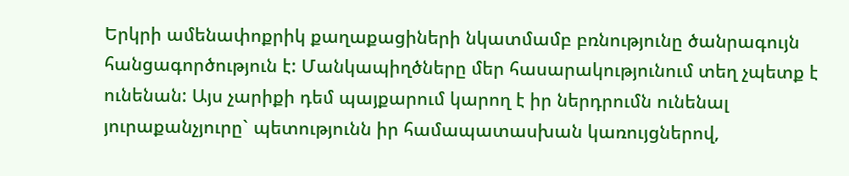Երկրի ամենափոքրիկ քաղաքացիների նկատմամբ բռնությունը ծանրագույն հանցագործություն է: Մանկապիղծները մեր հասարակությունում տեղ չպետք է ունենան: Այս չարիքի դեմ պայքարում կարող է իր ներդրումն ունենալ յուրաքանչյուրը` պետությունն իր համապատասխան կառույցներով,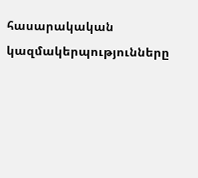հասարակական կազմակերպությունները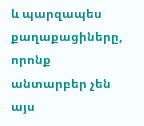և պարզապես քաղաքացիները, որոնք անտարբեր չեն այս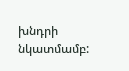խնդրի նկատմամբ: